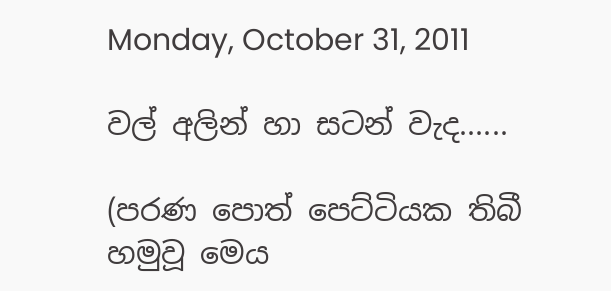Monday, October 31, 2011

වල් අලින් හා සටන් වැද......

(පරණ පොත් පෙට්ටියක තිබී හමුවූ මෙය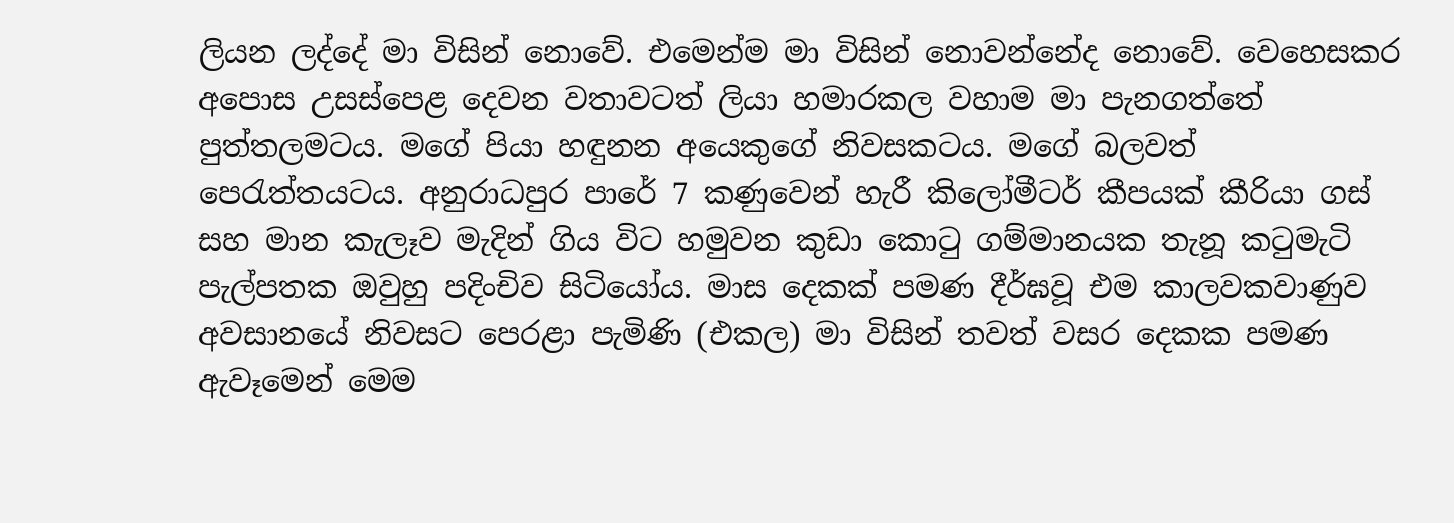ලියන ලද්දේ මා විසින් නොවේ. එමෙන්ම මා විසින් නොවන්නේද නොවේ. වෙහෙසකර අපොස උසස්පෙළ දෙවන වතාවටත් ලියා හමාරකල වහාම මා පැනගත්තේ පුත්තලමටය. මගේ පියා හඳුනන අයෙකුගේ නිවසකටය. මගේ බලවත් පෙරැත්තයටය. අනුරාධපුර පාරේ 7 කණුවෙන් හැරී කිලෝමීටර් කීපයක් කීරියා ගස් සහ මාන කැලෑව මැදින් ගිය විට හමුවන කුඩා කොටු ගම්මානයක තැනූ කටුමැටි පැල්පතක ඔවුහු පදිංචිව සිටියෝය. මාස දෙකක් පමණ දීර්ඝවූ එම කාලවකවාණුව අවසානයේ නිවසට පෙරළා පැමිණි (එකල) මා විසින් තවත් වසර දෙකක පමණ ඇවෑමෙන් මෙම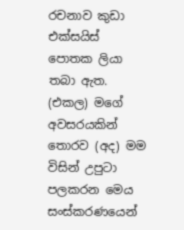රචනාව කුඩා එක්සයිස් පොතක ලියා තබා ඇත. (එකල) මගේ අවසරයකින් තොරව (අද) මම විසින් උපුටා පලකරන මෙය සංස්කරණයෙන්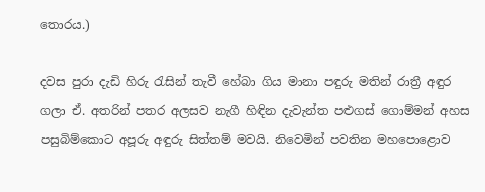තොරය.)

දවස පුරා දැඩි හිරු රැසින් තැවී හේබා ගිය මානා පඳුරු මතින් රාත්‍රී අඳුර ගලා ඒ. අතරින් පතර අලසව නැගී හිඳින දැවැන්ත පළුගස් ගොම්මන් අහස පසුබිම්කොට අපූරු අඳුරු සිත්තම් මවයි. නිවෙමින් පවතින මහපොළොව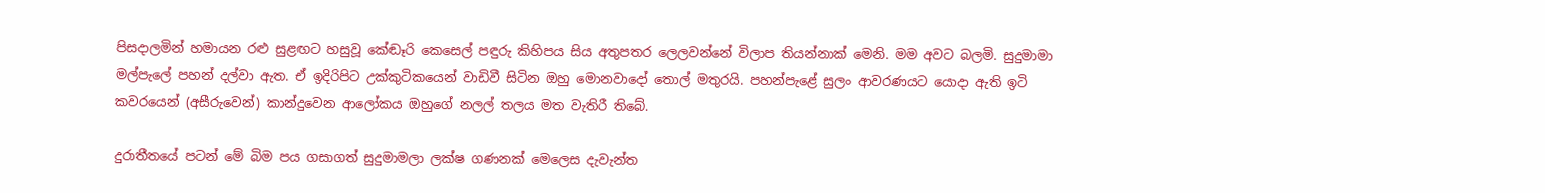පිසදාලමින් හමායන රළු සුළඟට හසුවූ කේඬෑරි කෙසෙල් පඳුරු කිහිපය සිය අතුපතර ලෙලවන්නේ විලාප තියන්නාක් මෙනි. මම අවට බලමි. සුදුමාමා මල්පැලේ පහන් දල්වා ඇත. ඒ ඉදිරිපිට උක්කුටිකයෙන් වාඩිවී සිටින ඔහු මොනවාදෝ තොල් මතුරයි. පහන්පැළේ සුලං ආවරණයට යොදා ඇති ඉටි කවරයෙන් (අසීරුවෙන්) කාන්දුවෙන ආ‍ලෝකය ඔහුගේ නලල් තලය මත වැතිරී තිබේ.

දුරාතීතයේ පටන් මේ බිම පය ගසාගත් සුදුමාමලා ලක්ෂ ගණනක් ‍මෙලෙස දැවැන්ත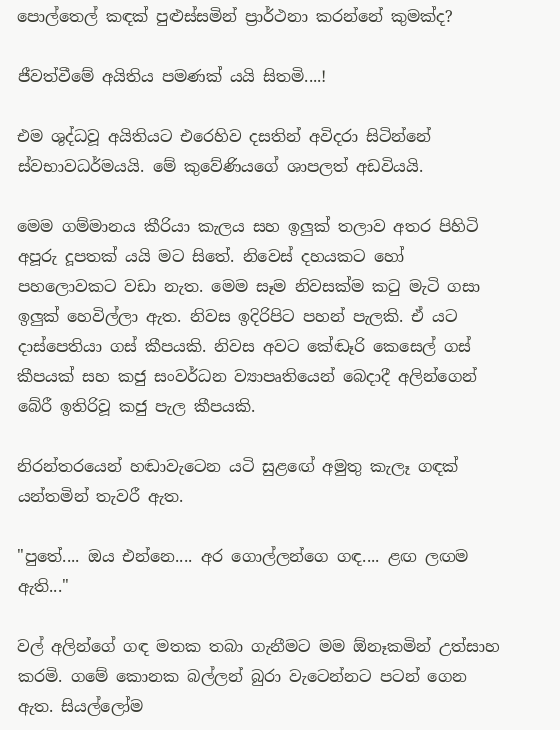පොල්තෙල් කඳක් පුළුස්සමින් ප්‍රාර්ථනා කරන්නේ කුමක්ද?

ජීවත්වීමේ අයිතිය පමණක් යයි සිතමි....!

එම ශුද්ධවූ අයිතියට එරෙහිව දසතින් අවිදරා සිටින්නේ ස්වභාවධර්මයයි. මේ කුවේණියගේ ශාපලත් අඩවියයි.

මෙම ගම්මානය කීරියා කැලය සහ ඉලුක් තලාව අතර පිහිටි අපූරු දූපතක් යයි මට සිතේ. නිවෙස් දහයකට හෝ පහලොවකට වඩා නැත. මෙම සෑම නිවසක්ම කටු මැටි ගසා ඉලුක් හෙවිල්ලා ඇත. නිවස ඉදිරිපිට පහන් පැලකි. ඒ යට දාස්පෙතියා ගස් කීපයකි. නිවස අවට කේඬෑරි කෙසෙල් ගස් කීපයක් සහ කජු සංවර්ධන ව්‍යාපෘතියෙන් බෙදාදී අලින්ගෙන් බේරී ඉතිරිවූ කජු පැල කීපයකි.

නිරන්තරයෙන් හඬාවැටෙන යටි සුළ‍ඟේ අමුතු කැලෑ ගඳක් යන්තමින් තැවරී ඇත.

"පුතේ.... ඔය එන්නෙ.... අර ගොල්ලන්ගෙ ගඳ.... ළඟ ලඟම ඇති..."

වල් අලින්ගේ ගඳ මතක තබා ගැනීමට මම ඕනෑකමින් උත්සාහ කරමි. ගමේ කොනක බල්ලන් බුරා වැටෙන්නට පටන් ගෙන ඇත. සියල්ලෝම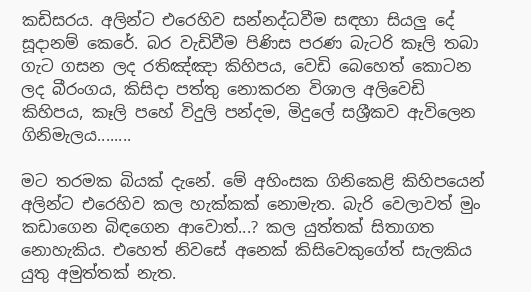කඩිසරය. අලින්ට එරෙහිව සන්නද්ධවීම සඳහා සියලු දේ සූදානම් කෙරේ. බර වැඩිවීම පිණිස පරණ බැටරි කෑලි තබා ගැට ගසන ලද රතිඤ්ඤා කිහිපය, වෙඩි බෙහෙත් කොටන ලද බීරංගය, කිසිදා පත්තු නොකරන විශාල අලිවෙඩි කිහිපය, කෑලි පහේ විදුලි පන්දම, මිදුලේ සශ්‍රීකව ඇවිලෙන ගිනිමැලය........

මට තරමක බියක් දැනේ. මේ අහිංසක ගිනිකෙළි කිහිපයෙන් අලින්ට එරෙහිව කල හැක්කක් නොමැත. බැරි වෙලාවත් මුං කඩාගෙන බිඳගෙන ආවොත්...? කල යුත්තක් සිතාගත නොහැකිය. එහෙත් නිවසේ අනෙක් කිසිවෙකුගේත් සැලකිය යුතු අමුත්තක් නැත.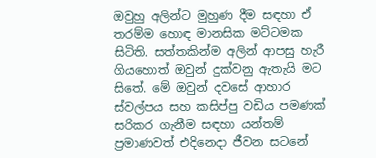ඔවුහු අලින්ට මුහුණ දීම සඳහා ඒ තරම්ම හොඳ මානසික මට්ටමක සිටිති. සත්තකින්ම අලින් ආපසු හැරී ගියහොත් ඔවුන් දුක්වනු ඇතැයි මට සිතේ. මේ ඔවුන් දවසේ ආහාර ස්වල්පය සහ කසිප්පු වඩිය පමණක් සරිකර ගැනීම සඳහා යන්තම් ප්‍රමාණවත් එදිනෙදා ජීවන සටනේ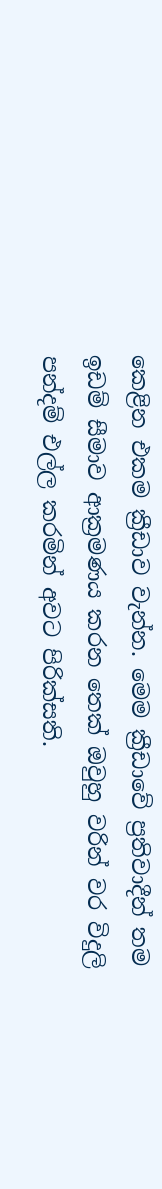කෙළින එකම ක්‍රීඩාව වැන්න. මෙම ක්‍රීඩාවේ ප්‍රතිවාදීන් තම ඉඩම් සීමාව ආක්‍රමණය කරන තෙක් ඔවුහු වරින් වර විදුලි පන්දම් එල්ල කරමින් අවට පිරික්සති.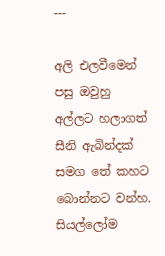---

අලි එලවීමෙන් පසු ඔවුහු අල්ලට හලාගත් සීනි ඇබින්දක් සමග තේ කහට බොන්නට වන්හ. සියල්ලෝම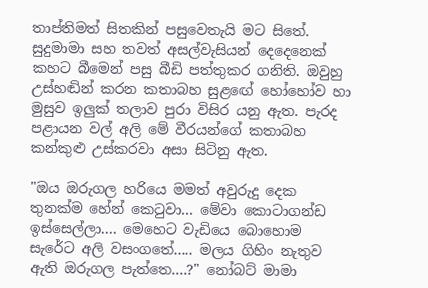තාප්තිමත් සිතකින් පසුවෙතැයි මට සිතේ. සුදුමාමා සහ තවත් අසල්වැසියන් දෙදෙනෙක් කහට බීමෙන් පසු බීඩි පත්තුකර ගනිති. ඔවුහු උස්හඬින් කරන කතාබහ සුළ‍ඟේ හෝහෝව හා මුසුව ඉලුක් තලාව පුරා විසිර යනු ඇත. පැරද පළායන වල් අලි මේ වීරයන්ගේ කතාබහ කන්කුළු උස්කරවා අසා සිටිනු ඇත.

"ඔය ඔරුගල හරියෙ මමත් අවුරුදු දෙක තුනක්ම හේන් කෙටුවා... මේවා කොටාගන්ඩ ඉස්සෙල්ලා.... මෙහෙට වැඩියෙ බොහොම සැරේට අලි වසංගතේ..... මලය ගිහිං නැතුව ඇති ඔරුගල පැත්තෙ....?" නෝබට් මාමා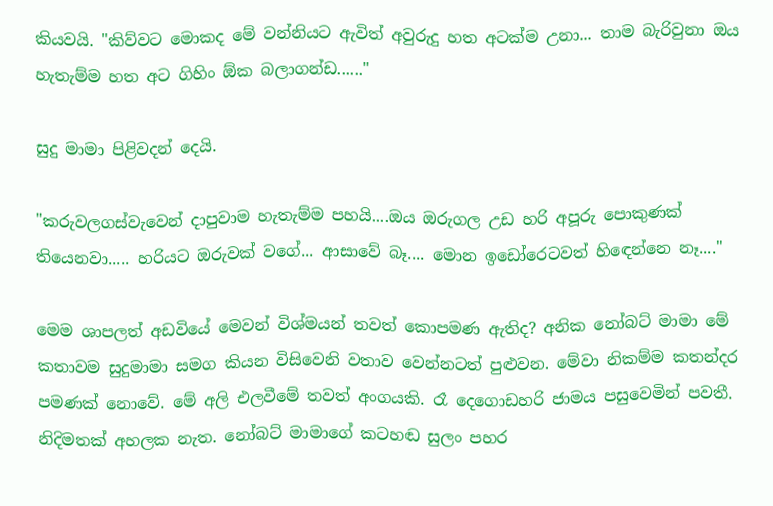කියවයි. "කිව්වට මොකද මේ වන්නියට ඇවිත් අවුරුදු හත අටක්ම උනා... තාම බැරිවුනා ඔය හැතැම්ම හත අට ගිහිං ඕක බලාගන්ඩ......"

සුදු මාමා පිළිවදන් දෙයි.

"කරුවලගස්වැවෙන් දාපුවාම හැතැම්ම පහයි....ඔය ඔරුගල උඩ හරි අපූරු පොකුණක් තියෙනවා..... හරියට ඔරුවක් වගේ... ආසාවේ බෑ.... මොන ඉඩෝරෙටවත් හි‍ඳෙන්නෙ නෑ...."

මෙම ශාපලත් අඩවියේ මෙවන් විශ්මයන් තවත් කොපමණ ඇතිද? අනික නෝබට් මාමා මේ කතාවම සුදුමාමා සමග කියන විසිවෙනි වතාව වෙන්නටත් පුළුවන. මේවා නිකම්ම කතන්දර පමණක් නොවේ. මේ අලි එලවීමේ තවත් අංගයකි. රෑ දෙගොඩහරි ජාමය පසුවෙමින් පවතී. නිදිමතක් අහලක නැත. නෝබට් මාමාගේ කටහඬ සුලං පහර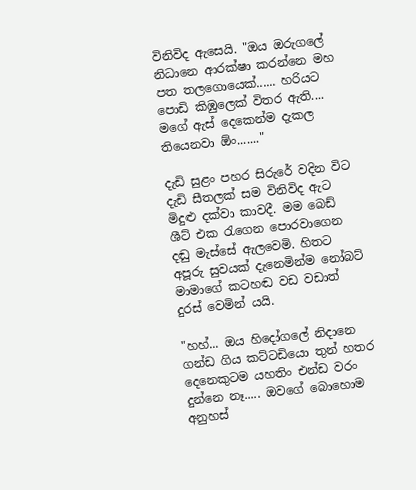විනිවිද ඇසෙයි. "ඔය ඔරුගලේ නිධානෙ ආරක්ෂා කරන්නෙ මහ පත තලගොයෙක්...... හරියට පොඩි කිඹුලෙක් විතර ඇති.... මගේ ඇස් දෙකෙන්ම දැකල තියෙනවා ඕං......."

දැඩි සුළං පහර සිරුරේ වදින විට දැඩි සීතලක් සම විනිවිද ඇට මිදුළු දක්වා කාවදී. මම බෙඩ් ශීට් එක රැගෙන පොරවාගෙන දඬු මැස්සේ ඇලවෙමි. හිතට අපූරු සුවයක් දැනෙමින්ම නෝබට් මාම‍ාගේ කටහඬ වඩ වඩාත් දුරස් වෙමින් යයි.

"හහ්... ඔය හිදෝගලේ නිදානෙ ගන්ඩ ගිය කට්ටඩියො තුන් හතර දෙනෙකුටම යහතිං එන්ඩ වරං දුන්නෙ නෑ..... ඔවගේ බොහොම අනුහස්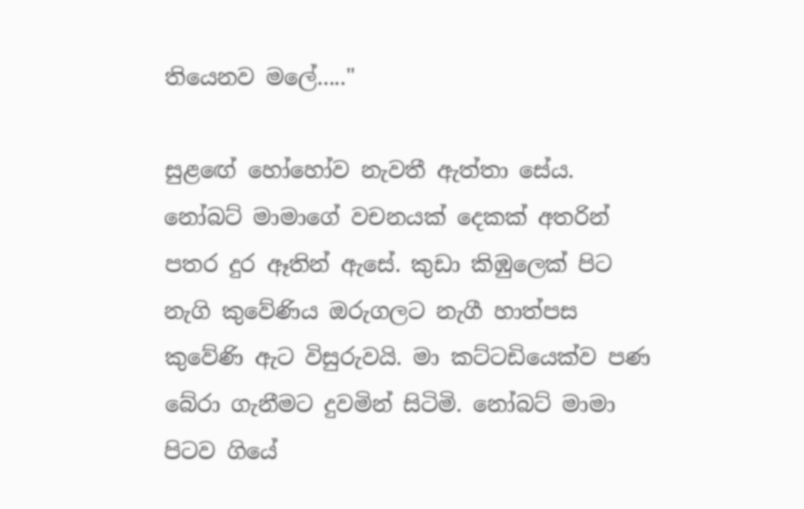තියෙනව මලේ....."

සුළ‍ඟේ හෝහෝව නැවතී ඇත්තා සේය. නෝබට් මාමාගේ වචනයක් දෙකක් අතරින් පතර දුර ඈතින් ඇසේ. කුඩා කිඹුලෙක් පිට නැගි කුවේණිය ඔරුගලට නැගී හාත්පස කුවේණි ඇට විසුරුවයි. මා කට්ටඩියෙක්ව පණ බේරා ගැනීමට දුවමින් සිටිමි. නෝබට් මාමා පිටව ගියේ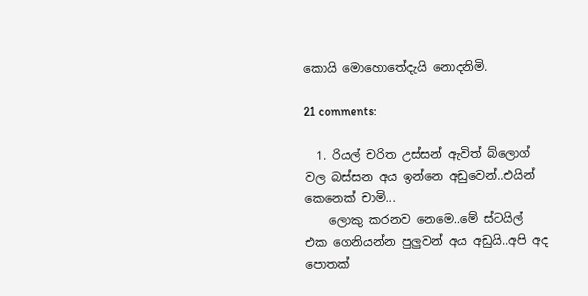කොයි මොහොතේදැයි නොදනිමි.

21 comments:

  1. රියල් චරිත උස්සන් ඇවිත් බ්ලොග් වල බස්සන අය ඉන්නෙ අඩුවෙන්..එයින් කෙනෙක් චාමි...
    ලොකු කරනව නෙමෙ..මේ ස්ටයිල් එක ගෙනියන්න පුලුවන් අය අඩුයි..අපි අද පොතක්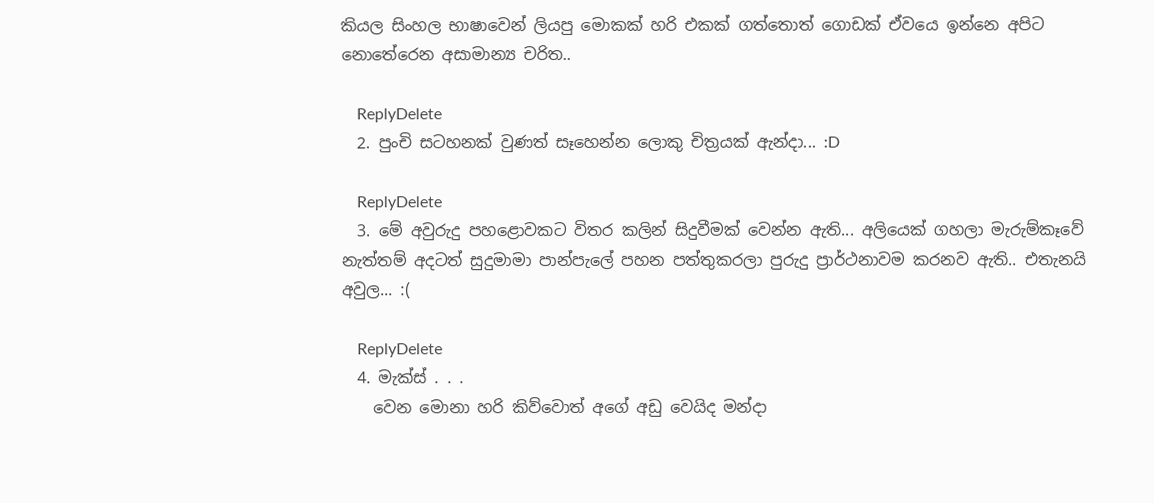කියල සිංහල භාෂාවෙන් ලියපු මොකක් හරි එකක් ගත්තොත් ගොඩක් ඒවයෙ ඉන්නෙ අපිට නොතේරෙන අසාමාන්‍ය චරිත..

    ReplyDelete
  2. පුංචි සටහනක් වුණත් සෑහෙන්න ලොකු චිත්‍රයක් ඇන්දා... :D

    ReplyDelete
  3. මේ අවුරුදු පහළොවකට විතර කලින් සිදුවීමක් වෙන්න ඇති... අලියෙක් ගහලා මැරුම්කෑවේ නැත්තම් අදටත් සුදුමාමා පාන්පැලේ පහන පත්තුකරලා පුරුදු ප්‍රාර්ථනාවම කරනව ඇති.. එතැනයි අවුල... :(

    ReplyDelete
  4. මැක්ස් . . .
    වෙන මොනා හරි කිව්වොත් අගේ අඩු වෙයිද මන්දා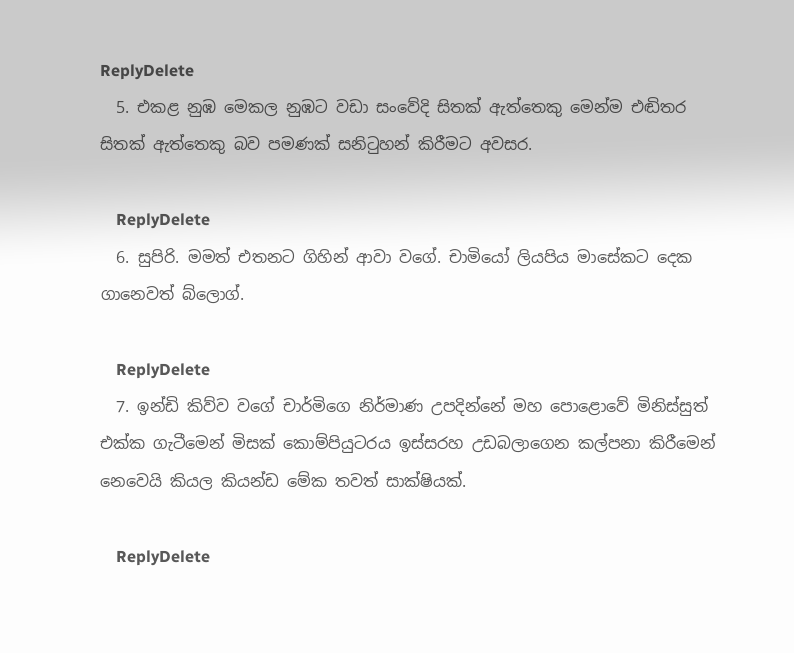ReplyDelete
  5. එකළ නුඹ මෙකල නුඹට වඩා සංවේදි සිතක් ඇත්තෙකු මෙන්ම එඬිතර සිතක් ඇත්තෙකු බව පමණක් සනිටුහන් කිරීමට අවසර.

    ReplyDelete
  6. සුපිරි. මමත් එතනට ගිහින් ආවා වගේ. චාමියෝ ලියපිය මාසේකට දෙක ගානෙවත් බ්ලොග්.

    ReplyDelete
  7. ඉන්ඩි කිව්ව වගේ චාර්මිගෙ නිර්මාණ උපදින්නේ මහ පොළොවේ මිනිස්සුත් එක්ක ගැටීමෙන් මිසක් කොම්පියුටරය ඉස්සරහ උඩබලාගෙන කල්පනා කිරීමෙන් නෙවෙයි කියල කියන්ඩ මේක තවත් සාක්ෂියක්.

    ReplyDelete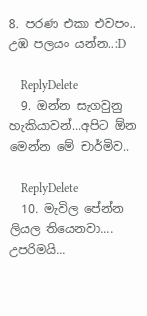8. පරණ එකා එවපං.. උඹ පලයං යන්න..:D

    ReplyDelete
  9. ඔන්න සැගවුනු හැකියාවන්...අපිට ඕන මෙන්න මේ චාර්මිව..

    ReplyDelete
  10. මැවිල පේන්න ලියල තියෙනවා.... උපරිමයි...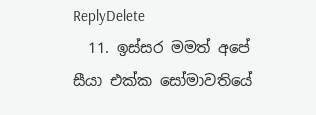ReplyDelete
  11. ඉස්සර මමත් අපේ සීයා එක්ක සෝමාවතියේ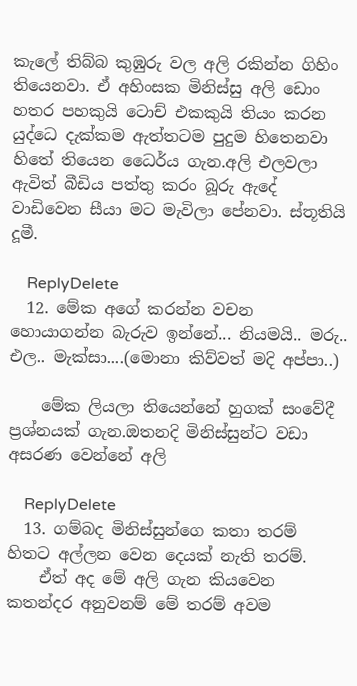කැලේ තිබ්බ කුඹුරු වල අලි රකින්න ගිහිං තියෙනවා. ඒ අහිංසක මිනිස්සු අලි ඩොං හතර පහකුයි ටොච් එකකුයි තියං කරන යුද්ධෙ දැක්කම ඇත්තටම පුදුම හිතෙනවා හිතේ තියෙන ධෛර්ය ගැන.අලි එලවලා ඇවිත් බීඩිය පත්තු කරං බූරු ඇදේ වාඩිවෙන සීයා මට මැවිලා පේනවා. ස්තූතියි දූමී.

    ReplyDelete
  12. මේක අගේ කරන්න වචන හොයාගන්න බැරුව ඉන්නේ... නියමයි.. මරු.. එල.. මැක්සා....(මොනා කිව්වත් මදි අප්පා..)

    මේක ලියලා තියෙන්නේ හුගක් සංවේදී ප්‍රශ්නයක් ගැන.ඔතනදි මිනිස්සුන්ට වඩා අසරණ වෙන්නේ අලි

    ReplyDelete
  13. ගම්බද මිනිස්සුන්ගෙ කතා තරම් හිතට අල්ලන වෙන දෙයක් නැති තරම්.
    ඒත් අද මේ අලි ගැන කි‍යවෙන කතන්දර අනුවනම් මේ තරම් අවම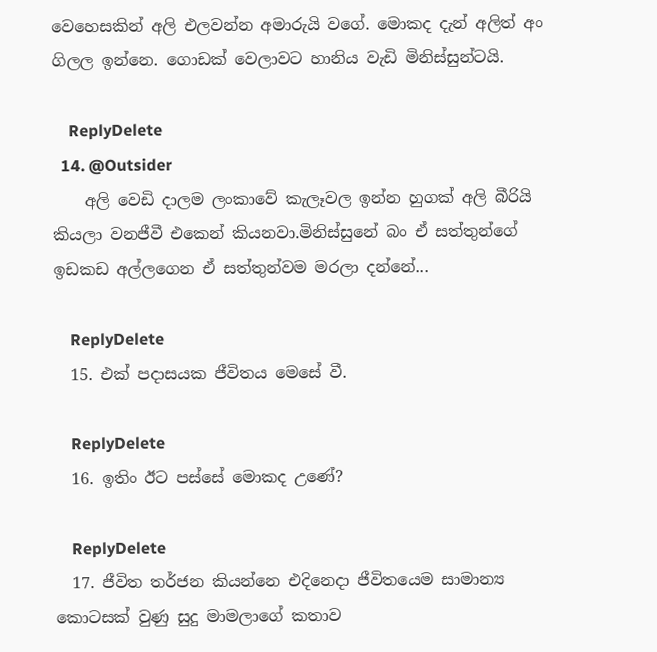වෙහෙසකින් අලි එලවන්න අමාරුයි වගේ. මොකද දැන් අලිත් අං ගිලල ඉන්නෙ. ගොඩක් වෙලාවට හානිය වැඩි මිනිස්සුන්ටයි.

    ReplyDelete
  14. @Outsider
    අලි වෙඩි දාලම ලංකාවේ කැලෑවල ඉන්න හුගක් අලි බීරියි කියලා වනජීවී එකෙන් කියනවා.මිනිස්සුනේ බං ඒ සත්තුන්ගේ ඉඩකඩ අල්ලගෙන ඒ සත්තුන්වම මරලා දන්නේ...

    ReplyDelete
  15. එක් පදාසයක ජීවිතය මෙසේ වී.

    ReplyDelete
  16. ඉතිං ඊට පස්සේ මොකද උණේ?

    ReplyDelete
  17. ජීවිත තර්ජන කියන්නෙ එදිනෙදා ජීවිතයෙම සාමාන්‍ය කොටසක් වුණු සුදු මාමලාගේ කතාව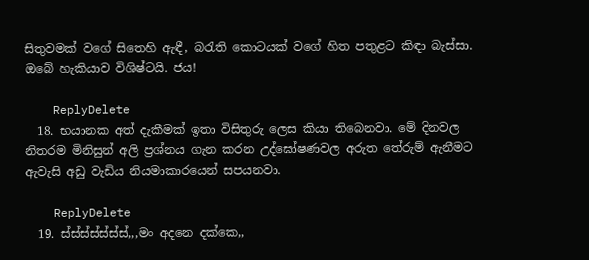සිතුවමක් වගේ සිතෙහි ඇඳී, බරැති කොටයක් වගේ හිත පතුළට කිඳා බැස්සා. ඔබේ හැකියාව විශිෂ්ටයි. ජය!

    ReplyDelete
  18. භයානක අත් දැකීමක් ඉතා විසිතුරු ලෙස කියා තිබෙනවා. මේ දිනවල නිතරම මිනිසුන් අලි ප්‍රශ්නය ගැන කරන උද්ඝෝෂණවල අරුත තේරුම් ඇනීමට ඇවැසි අඩු වැඩිය නියමාකාරයෙන් සපයනවා.

    ReplyDelete
  19. ස්ස්ස්ස්ස්ස්ස්,,,මං අදනෙ දක්කෙ,,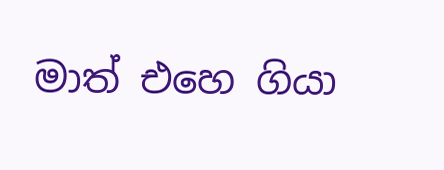මාත් එහෙ ගියා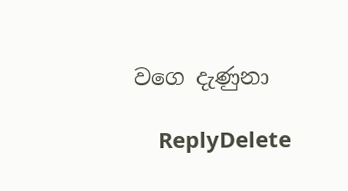වගෙ දැණුනා

    ReplyDelete